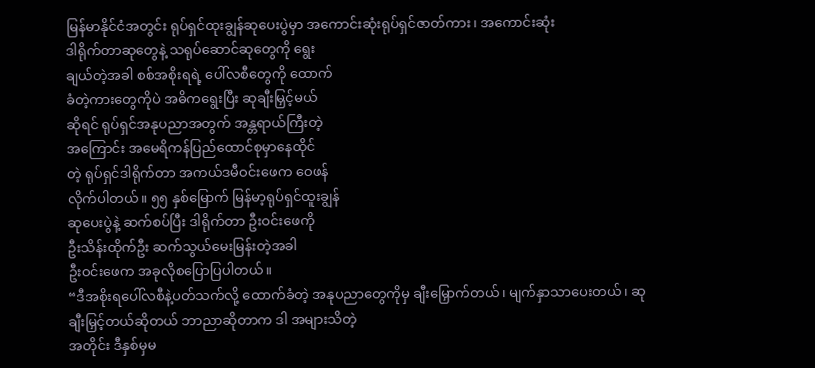မြန်မာနိုင်ငံအတွင်း ရုပ်ရှင်ထုးချွန်ဆုပေးပွဲမှာ အကောင်းဆုံးရုပ်ရှင်ဇာတ်ကား၊ အကောင်းဆုံး
ဒါရိုက်တာဆုတွေနဲ့ သရုပ်ဆောင်ဆုတွေကို ရွေး
ချယ်တဲ့အခါ စစ်အစိုးရရဲ့ ပေါ်လစီတွေကို ထောက်
ခံတဲ့ကားတွေကိုပဲ အဓိကရွေးပြီး ဆုချီးမြှင့်မယ်
ဆိုရင် ရုပ်ရှင်အနုပညာအတွက် အန္တရာယ်ကြီးတဲ့
အကြောင်း အမေရိကန်ပြည်ထောင်စုမှာနေထိုင်
တဲ့ ရုပ်ရှင်ဒါရိုက်တာ အကယ်ဒမီဝင်းဖေက ဝေဖန်
လိုက်ပါတယ်။ ၅၅ နှစ်မြောက် မြန်မာ့ရုပ်ရှင်ထူးချွန်
ဆုပေးပွဲနဲ့ ဆက်စပ်ပြီး ဒါရိုက်တာ ဦးဝင်းဖေကို
ဦးသိန်းထိုက်ဦး ဆက်သွယ်မေးမြန်းတဲ့အခါ
ဦးဝင်းဖေက အခုလိုစပြောပြပါတယ်။
“ဒီအစိုးရပေါ်လစီနဲ့ပတ်သက်လို့ ထောက်ခံတဲ့ အနုပညာတွေကိုမှ ချီးမြှောက်တယ်၊ မျက်နှာသာပေးတယ်၊ ဆုချီးမြှင့်တယ်ဆိုတယ် ဘာညာဆိုတာက ဒါ အများသိတဲ့
အတိုင်း ဒီနှစ်မှမ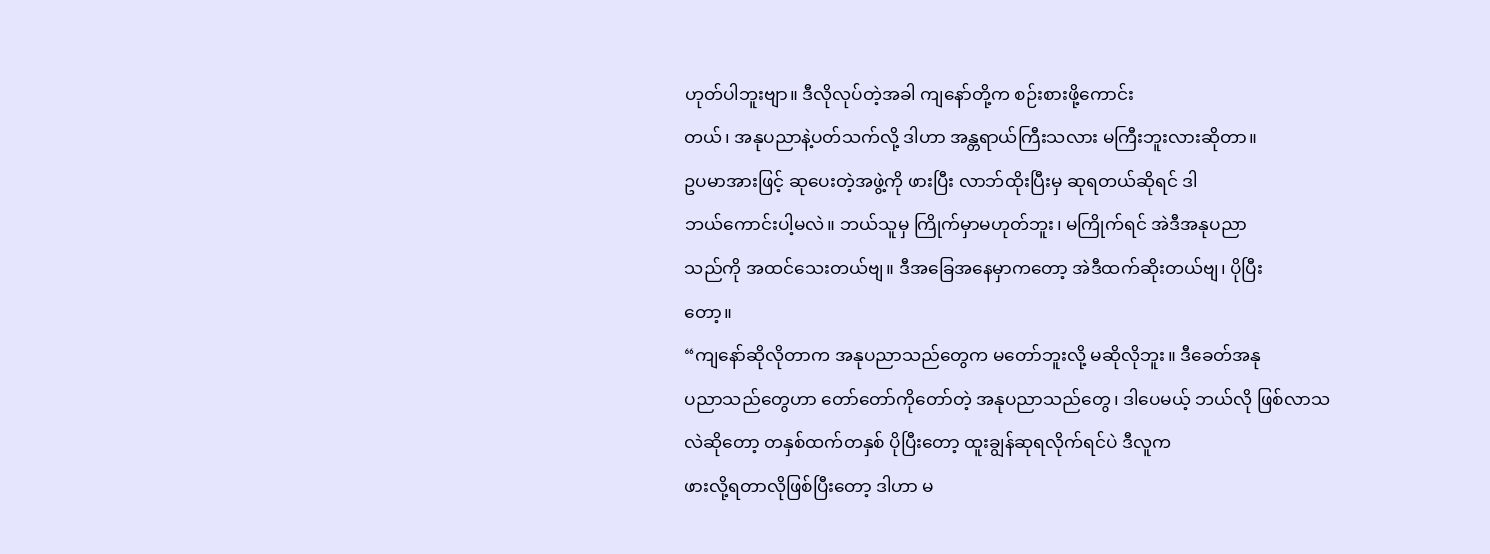ဟုတ်ပါဘူးဗျာ။ ဒီလိုလုပ်တဲ့အခါ ကျနော်တို့က စဉ်းစားဖို့ကောင်း
တယ်၊ အနုပညာနဲ့ပတ်သက်လို့ ဒါဟာ အန္တရာယ်ကြီးသလား မကြီးဘူးလားဆိုတာ။
ဥပမာအားဖြင့် ဆုပေးတဲ့အဖွဲ့ကို ဖားပြီး လာဘ်ထိုးပြီးမှ ဆုရတယ်ဆိုရင် ဒါ
ဘယ်ကောင်းပါ့မလဲ။ ဘယ်သူမှ ကြိုက်မှာမဟုတ်ဘူး၊ မကြိုက်ရင် အဲဒီအနုပညာ
သည်ကို အထင်သေးတယ်ဗျ။ ဒီအခြေအနေမှာကတော့ အဲဒီထက်ဆိုးတယ်ဗျ၊ ပိုပြီး
တော့။
“ကျနော်ဆိုလိုတာက အနုပညာသည်တွေက မတော်ဘူးလို့ မဆိုလိုဘူး။ ဒီခေတ်အနု
ပညာသည်တွေဟာ တော်တော်ကိုတော်တဲ့ အနုပညာသည်တွေ၊ ဒါပေမယ့် ဘယ်လို ဖြစ်လာသလဲဆိုတော့ တနှစ်ထက်တနှစ် ပိုပြီးတော့ ထူးချွန်ဆုရလိုက်ရင်ပဲ ဒီလူက
ဖားလို့ရတာလိုဖြစ်ပြီးတော့ ဒါဟာ မ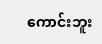ကောင်းဘူး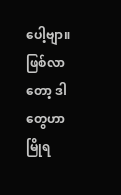ပေါ့ဗျာ။ ဖြစ်လာတော့ ဒါတွေဟာ မြိုရ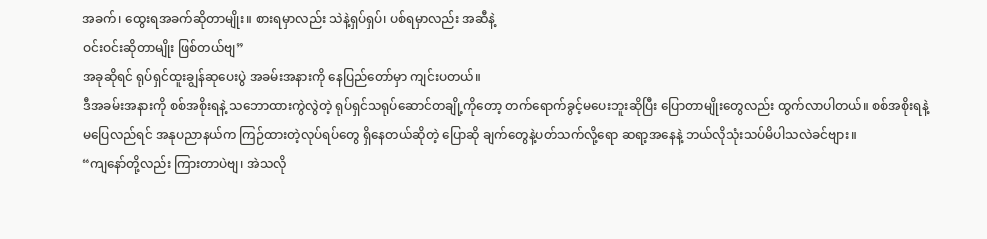အခက်၊ ထွေးရအခက်ဆိုတာမျိုး။ စားရမှာလည်း သဲနဲ့ရှပ်ရှပ်၊ ပစ်ရမှာလည်း အဆီနဲ့
ဝင်းဝင်းဆိုတာမျိုး ဖြစ်တယ်ဗျ”
အခုဆိုရင် ရုပ်ရှင်ထူးချွန်ဆုပေးပွဲ အခမ်းအနားကို နေပြည်တော်မှာ ကျင်းပတယ်။
ဒီအခမ်းအနားကို စစ်အစိုးရနဲ့ သဘောထားကွဲလွဲတဲ့ ရုပ်ရှင်သရုပ်ဆောင်တချို့ကိုတော့ တက်ရောက်ခွင့်မပေးဘူးဆိုပြီး ပြောတာမျိုးတွေလည်း ထွက်လာပါတယ်။ စစ်အစိုးရနဲ့
မပြေလည်ရင် အနုပညာနယ်က ကြဉ်ထားတဲ့လုပ်ရပ်တွေ ရှိနေတယ်ဆိုတဲ့ ပြောဆို ချက်တွေနဲ့ပတ်သက်လို့ရော ဆရာ့အနေနဲ့ ဘယ်လိုသုံးသပ်မိပါသလဲခင်ဗျား။
“ကျနော်တို့လည်း ကြားတာပဲဗျ၊ အဲသလို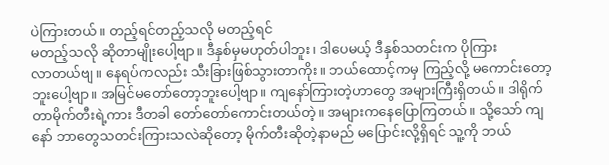ပဲကြားတယ်။ တည့်ရင်တည့်သလို မတည့်ရင်
မတည့်သလို ဆိုတာမျိုးပေါ့ဗျာ။ ဒီနှစ်မှမဟုတ်ပါဘူး၊ ဒါပေမယ့် ဒီနှစ်သတင်းက ပိုကြား
လာတယ်ဗျ။ နေရပ်ကလည်း သီးခြားဖြစ်သွားတာကိုး။ ဘယ်ထောင့်ကမှ ကြည့်လို့ မကောင်းတော့ဘူးပေါ့ဗျာ။ အမြင်မတော်တော့ဘူးပေါ့ဗျာ။ ကျနော်ကြားတဲ့ဟာတွေ အများကြီးရှိတယ်။ ဒါရိုက်တာမိုက်တီးရဲ့ကား ဒီတခါ တော်တော်ကောင်းတယ်တဲ့။ အများကနေပြောကြတယ်။ သို့သော် ကျနော် ဘာတွေသတင်းကြားသလဲဆိုတော့ မိုက်တီးဆိုတဲ့နာမည် မပြောင်းလို့ရှိရင် သူ့ကို ဘယ်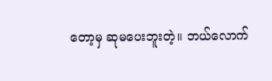တော့မှ ဆုမပေးဘူးတဲ့။ ဘယ်လောက်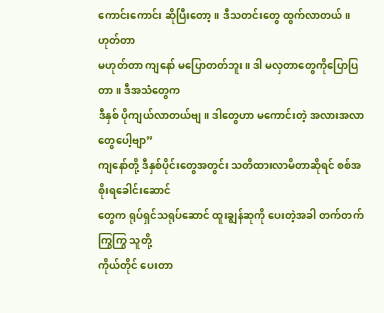ကောင်းကောင်း ဆိုပြီးတော့။ ဒီသတင်းတွေ ထွက်လာတယ်။ ဟုတ်တာ
မဟုတ်တာ ကျနော် မပြောတတ်ဘူး။ ဒါ မလှတာတွေကိုပြောပြတာ။ ဒီအသံတွေက
ဒီနှစ် ပိုကျယ်လာတယ်ဗျ။ ဒါတွေဟာ မကောင်းတဲ့ အလားအလာတွေပေါ့ဗျာ”
ကျနော်တို့ ဒီနှစ်ပိုင်းတွေအတွင်း သတိထားလာမိတာဆိုရင် စစ်အစိုးရခေါင်းဆောင်
တွေက ရုပ်ရှင်သရုပ်ဆောင် ထူးချွန်ဆုကို ပေးတဲ့အခါ တက်တက်ကြွကြွ သူတို့
ကိုယ်တိုင် ပေးတာ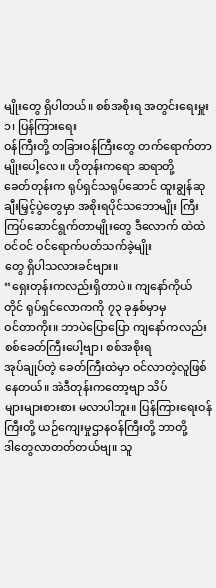မျိုးတွေ ရှိပါတယ်။ စစ်အစိုးရ အတွင်းရေးမှူး ၁၊ ပြန်ကြားရေး
ဝန်ကြီးတို့ တခြားဝန်ကြီးတွေ တက်ရောက်တာမျိုးပေါ့လေ။ ဟိုတုန်းကရော ဆရာတို့
ခေတ်တုန်းက ရုပ်ရှင်သရုပ်ဆောင် ထူးချွန်ဆုချီးမြှင့်ပွဲတွေမှာ အစိုးရပိုင်သဘောမျိုး ကြီးကြပ်ဆောင်ရွက်တာမျိုးတွေ ဒီလောက် ထဲထဲဝင်ဝင် ဝင်ရောက်ပတ်သက်ခဲ့မျိုး
တွေ ရှိပါသလားခင်ဗျား။
“ရှေးတုန်းကလည်းရှိတာပဲ။ ကျနော်ကိုယ်တိုင် ရုပ်ရှင်လောကကို ၇၃ ခုနှစ်မှာမှ
ဝင်တာကိုး။ ဘာပဲပြောပြော ကျနော်ကလည်း စစ်ခေတ်ကြီးပေါ့ဗျာ၊ စစ်အစိုးရ
အုပ်ချုပ်တဲ့ ခေတ်ကြီးထဲမှာ ဝင်လာတဲ့လူဖြစ်နေတယ်။ အဲဒီတုန်းကတော့ဗျာ သိပ်
များများစားစား မလာပါဘူး။ ပြန်ကြားရေးဝန်ကြီးတို့ ယဉ်ကျေးမှုဌာနဝန်ကြီးတို့ ဘာတို့
ဒါတွေလာတတ်တယ်ဗျ။ သူ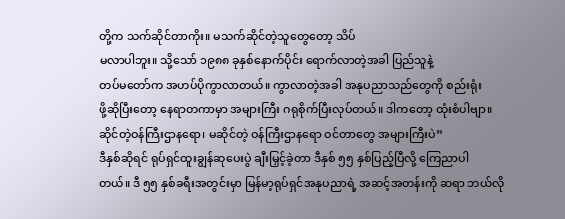တို့က သက်ဆိုင်တာကိုး။ မသက်ဆိုင်တဲ့သူတွေတော့ သိပ်
မလာပါဘူး။ သို့သော် ၁၉၈၈ ခုနှစ်နောက်ပိုင်း ရောက်လာတဲ့အခါ ပြည်သူနဲ့
တပ်မတော်က အဟပ်ပိုကွာလာတယ်။ ကွာလာတဲ့အခါ အနုပညာသည်တွေကို စည်းရုံး
ဖို့ဆိုပြီးတော့ နေရာတကာမှာ အများကြီး ဂရုစိုက်ပြီးလုပ်တယ်။ ဒါကတော့ ထုံးစံပါဗျာ။
ဆိုင်တဲ့ဝန်ကြီးဌာနရော၊ မဆိုင်တဲ့ ဝန်ကြီးဌာနရော ဝင်တာတွေ အများကြီးပဲ”
ဒီနှစ်ဆိုရင် ရုပ်ရှင်ထူးချွန်ဆုပေးပွဲ ချီးမြှင့်ခဲ့တာ ဒီနှစ် ၅၅ နှစ်ပြည့်ပြီလို့ ကြေညာပါ
တယ်။ ဒီ ၅၅ နှစ်ခရီးအတွင်းမှာ မြန်မာ့ရုပ်ရှင်အနုပညာရဲ့ အဆင့်အတန်းကို ဆရာ ဘယ်လို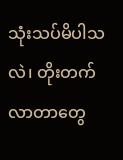သုံးသပ်မိပါသလဲ၊ တိုးတက်လာတာတွေ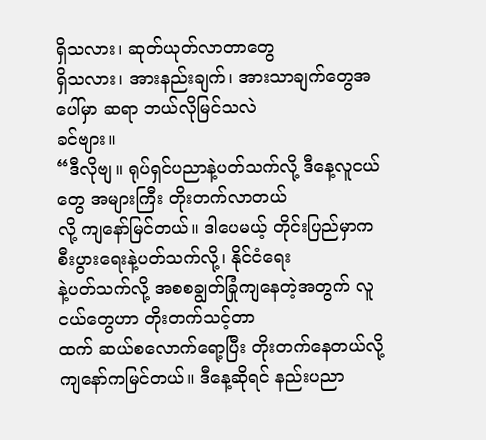ရှိသလား၊ ဆုတ်ယုတ်လာတာတွေ
ရှိသလား၊ အားနည်းချက်၊ အားသာချက်တွေအပေါ်မှာ ဆရာ ဘယ်လိုမြင်သလဲ
ခင်ဗျား။
“ဒီလိုဗျ။ ရုပ်ရှင်ပညာနဲ့ပတ်သက်လို့ ဒီနေ့လူငယ်တွေ အများကြီး တိုးတက်လာတယ်
လို့ ကျနော်မြင်တယ်။ ဒါပေမယ့် တိုင်းပြည်မှာက စီးပွားရေးနဲ့ပတ်သက်လို့၊ နိုင်ငံရေး
နဲ့ပတ်သက်လို့ အစစချွတ်ခြုံကျနေတဲ့အတွက် လူငယ်တွေဟာ တိုးတက်သင့်တာ
ထက် ဆယ်စလောက်ရော့ပြီး တိုးတက်နေတယ်လို့ ကျနော်ကမြင်တယ်။ ဒီနေ့ဆိုရင် နည်းပညာ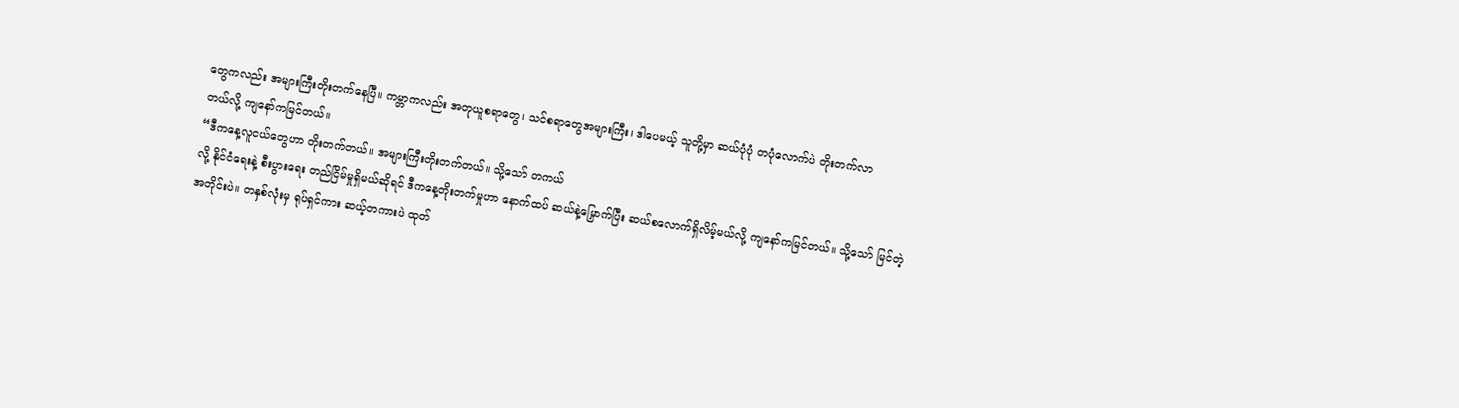တွေကလည်း အများကြီးတိုးတက်နေပြီ။ ကမ္ဘာကလည်း အတုယူစရာတွေ၊ သင်စရာတွေအများကြီး၊ ဒါပေမယ့် သူတို့မှာ ဆယ်ပုံပုံ တပုံလောက်ပဲ တိုးတက်လာ
တယ်လို့ ကျနော်ကမြင်တယ်။
“ဒီကနေ့လူငယ်တွေဟာ တိုးတက်တယ်။ အများကြီးတိုးတက်တယ်။ သို့သော် တကယ်
လို့ နိုင်ငံရေးနဲ့ စီးပွားရေး တည်ငြိမ်မှုရှိမယ်ဆိုရင် ဒီကနေ့တိုးတက်မှုဟာ နောက်ထပ် ဆယ်နဲ့မြှောက်ပြီး ဆယ်စလောက်ရှိလိမ့်မယ်လို့ ကျနော်ကမြင်တယ်။ သို့သော် မြင်တဲ့
အတိုင်းပဲ။ တနှစ်လုံးမှ ရုပ်ရှင်ကား ဆယ့်တကားပဲ ထုတ်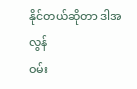နိုင်တယ်ဆိုတာ ဒါအလွန်
ဝမ်း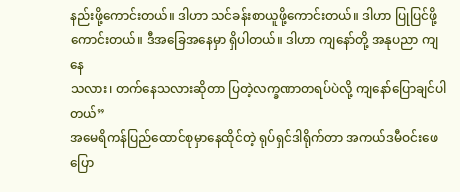နည်းဖို့ကောင်းတယ်။ ဒါဟာ သင်ခန်းစာယူဖို့ကောင်းတယ်။ ဒါဟာ ပြုပြင်ဖို့
ကောင်းတယ်။ ဒီအခြေအနေမှာ ရှိပါတယ်။ ဒါဟာ ကျနော်တို့ အနုပညာ ကျနေ
သလား၊ တက်နေသလားဆိုတာ ပြတဲ့လက္ခဏာတရပ်ပဲလို့ ကျနော်ပြောချင်ပါတယ်”
အမေရိကန်ပြည်ထောင်စုမှာနေထိုင်တဲ့ ရုပ်ရှင်ဒါရိုက်တာ အကယ်ဒမီဝင်းဖေ ပြော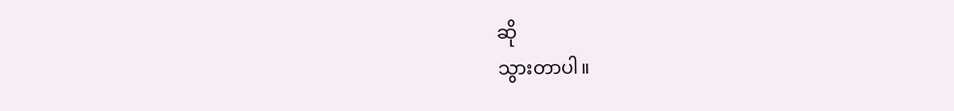ဆို
သွားတာပါ။